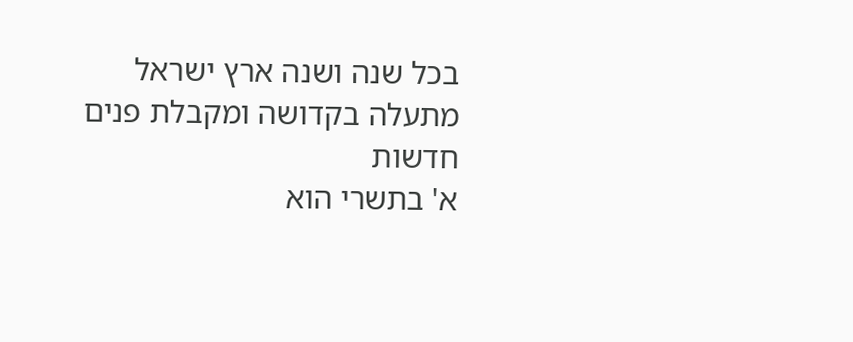בכל שנה ושנה ארץ ישראל מתעלה בקדושה ומקבלת פנים חדשות
א' בתשרי הוא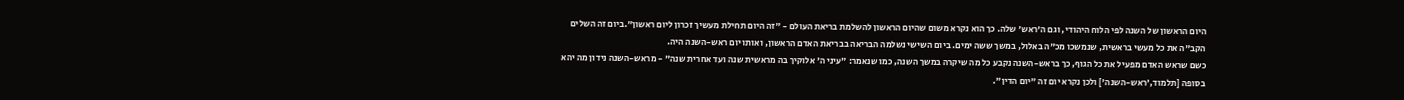היום הראשון של השנה לפי הלוח היהודי, וגם ה'ראש' שלה. כך הוא נקרא משום שהיום הראשון להשלמת בריאת העולם - "זה היום תחילת מעשיך זכרון ליום ראשון".ביום זה השלים הקב"ה את כל מעשי בראשית, שנמשכו מכ"ה באלול, במשך ששה ימים. ביום השישי נשלמה הבריאה בבריאת האדם הראשון, ואותו יום ראש-השנה היה.
כשם שראש האדם מפעיל את כל הגוף, כך בראש-השנה נקבע כל מה שיקרה במשך השנה, כמו שנאמר: "עיני ה' אלוקיך בה מראשית שנה ועד אחרית שנה" - מראש-השנה נידון מה יהא בסופה [תלמוד,'ראש-השנה'] ולכן נקרא יום זה "יום הדין".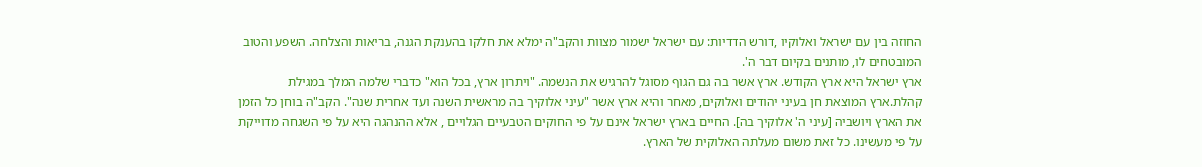החוזה בין עם ישראל ואלוקיו ,דורש הדדיות: עם ישראל ישמור מצוות והקב"ה ימלא את חלקו בהענקת הגנה, בריאות והצלחה. השפע והטוב המובטחים לו, מותנים בקיום דבר ה'.
ארץ ישראל היא ארץ הקודש. ארץ אשר בה גם הגוף מסוגל להרגיש את הנשמה. "ויתרון ארץ, בכל הוא" כדברי שלמה המלך במגילת קהלת.ארץ המוצאת חן בעיני יהודים ואלוקים, מאחר והיא ארץ אשר "עיני אלוקיך בה מראשית השנה ועד אחרית שנה". הקב"ה בוחן כל הזמן את הארץ ויושביה [עיני ה' אלוקיך בה]. החיים בארץ ישראל אינם על פי החוקים הטבעיים הגלויים , אלא ההנהגה היא על פי השגחה מדוייקת על פי מעשינו. כל זאת משום מעלתה האלוקית של הארץ.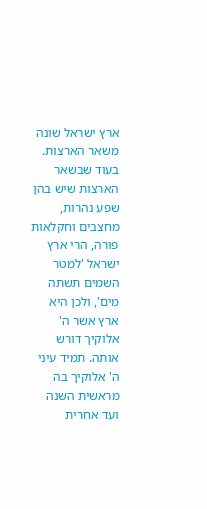ארץ ישראל שונה משאר הארצות. בעוד שבשאר הארצות שיש בהן שפע נהרות, מחצבים וחקלאות פורה, הרי ארץ ישראל 'למטר השמים תשתה מים', ולכן היא ארץ אשר ה' אלוקיך דורש אותה. תמיד עיני ה' אלוקיך בה מראשית השנה ועד אחרית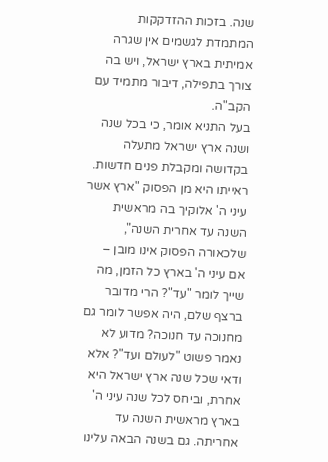שנה. בזכות ההזדקקות המתמדת לגשמים אין שגרה אמיתית בארץ ישראל, ויש בה צורך בתפילה, דיבור מתמיד עם הקב"ה.
בעל התניא אומר, כי בכל שנה ושנה ארץ ישראל מתעלה בקדושה ומקבלת פנים חדשות. ראייתו היא מן הפסוק "ארץ אשר עיני ה' אלוקיך בה מראשית השנה עד אחרית השנה", שלכאורה הפסוק אינו מובן – אם עיני ה' בארץ כל הזמן, מה שייך לומר "עד"? הרי מדובר ברצף שלם, היה אפשר לומר גם מחנוכה עד חנוכה? מדוע לא נאמר פשוט "לעולם ועד"? אלא ודאי שכל שנה ארץ ישראל היא אחרת, וביחס לכל שנה עיני ה' בארץ מראשית השנה עד אחריתה. גם בשנה הבאה עלינו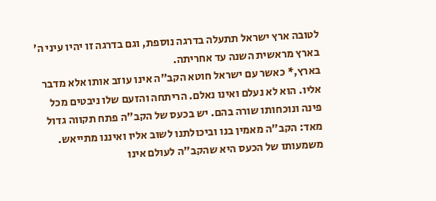לטובה ארץ ישראל תתעלה בדרגה נוספת, וגם בדרגה זו יהיו עיני ה' בארץ מראשית השנה עד אחריתה.
בארץ,* כאשר עם ישראל חוטא הקב"ה אינו עוזב אותו אלא מדבר אליו. הוא לא נעלם ואינו נאלם. הריתחה והזעם שלו ניבטים מכל פינה ונוכחותו שורה בהם. יש בכעס של הקב"ה פתח תקווה גדול מאד: הקב"ה מאמין בנו וביכולתנו לשוב אליו ואיננו מתייאש. משמעותו של הכעס היא שהקב"ה לעולם אינו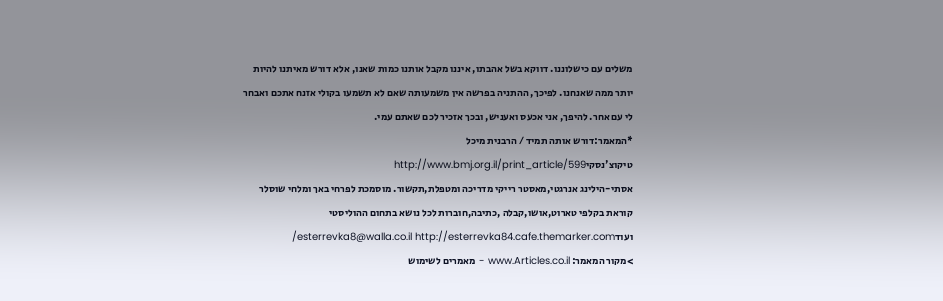משלים עם כישלוננו. דווקא בשל אהבתו, איננו מקבל אותנו כמות שאנו, אלא דורש מאיתנו להיות יותר ממה שאנחנו. לפיכך, ההתניה בפרשה אין משמעותה שאם לא תשמעו בקולי אזנח אתכם ואבחר לי עם אחר. להיפך, אני אכעס ואעניש, ובכך אזכיר לכם שאתם עמי.
*המאמר:דורש אותה תמיד / הרבנית מיכל טיקוצ'נסקיhttp://www.bmj.org.il/print_article/599
אסתי-הילינג אנרגטי,מאסטר רייקי מדריכה ומטפלת,תקשור. מוסמכת לפרחי באך ומלחי שוסלר קוראת בקלפי טארוט,אושו,קבלה ,כתיבה,חוברות לכל נושא בתחום ההוליסטי ועודesterrevka8@walla.co.il http://esterrevka84.cafe.themarker.com/
>מקור המאמר: www.Articles.co.il - מאמרים לשימוש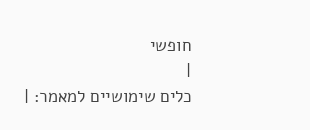חופשי
|
כלים שימושיים למאמר: |